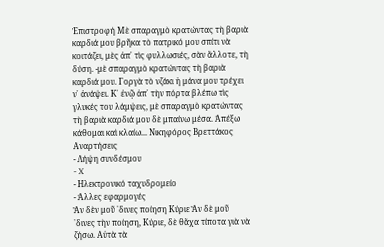Ἐπιστροφή Μὲ σπαραγμὸ κρατώντας τὴ βαριὰ καρδιά μου βρῆκα τὸ πατρικό μου σπίτι νὰ κοιτάζει, μὲς ἀπ᾿ τὶς φυλλωσιές, σὰν ἄλλοτε, τὴ δύση. -μὲ σπαραγμὸ κρατώντας τὴ βαριὰ καρδιά μου. Γοργὰ τὸ νζάκι ἡ μάνα μου τρέχει ν᾿ ἀνάψει. Κ᾿ ἐνῷ ἀπ᾿ τὴν πόρτα βλέπω τὶς γλυκές του λάμψεις, μὲ σπαραγμὸ κρατώντας τὴ βαριὰ καρδιά μου δὲ μπαίνω μέσα. Ἀπέξω κάθομαι καὶ κλαίω... Νικηφόρος Βρεττάκος
Αναρτήσεις
- Λήψη συνδέσμου
- X
- Ηλεκτρονικό ταχυδρομείο
- Άλλες εφαρμογές
Ἂν δὲν μοῦ ῾δινες ποίηση Κύριε Ἂν δὲ μοῦ ῾δινες τὴν ποίηση, Κύριε, δὲ θἄχα τίποτα γιὰ νὰ ζήσω. Αὐτὰ τὰ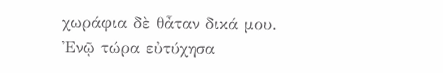χωράφια δὲ θἆταν δικά μου. Ἐνῷ τώρα εὐτύχησα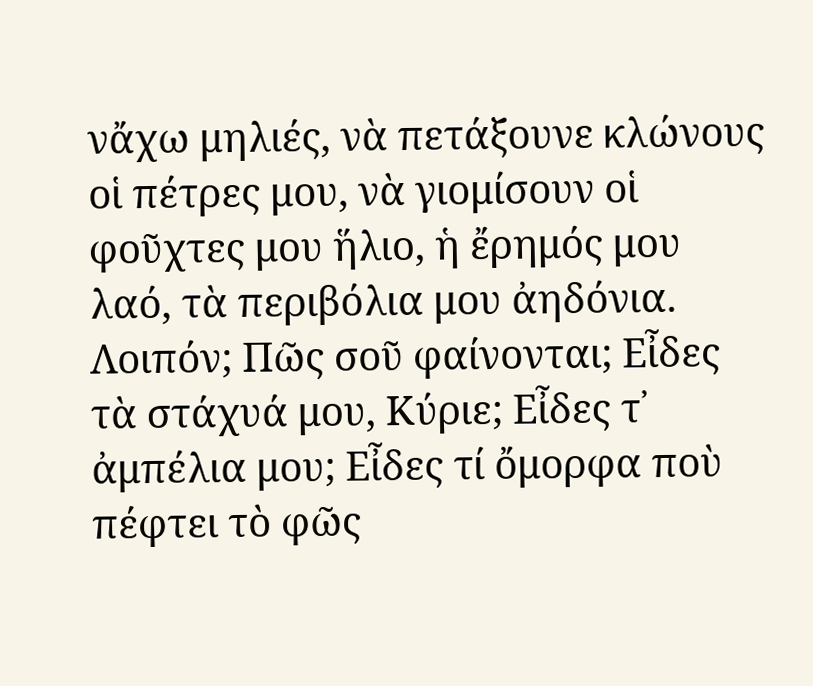νἄχω μηλιές, νὰ πετάξουνε κλώνους οἱ πέτρες μου, νὰ γιομίσουν οἱ φοῦχτες μου ἥλιο, ἡ ἔρημός μου λαό, τὰ περιβόλια μου ἀηδόνια. Λοιπόν; Πῶς σοῦ φαίνονται; Εἶδες τὰ στάχυά μου, Κύριε; Εἶδες τ᾿ ἀμπέλια μου; Εἶδες τί ὄμορφα ποὺ πέφτει τὸ φῶς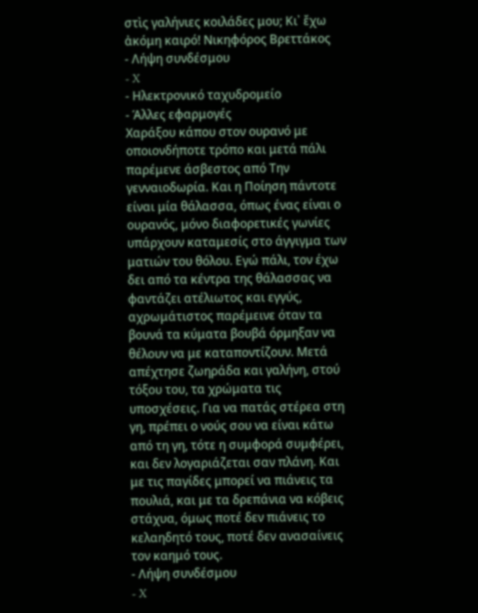στὶς γαλήνιες κοιλάδες μου; Κι᾿ ἔχω ἀκόμη καιρό! Νικηφόρος Βρεττάκος
- Λήψη συνδέσμου
- X
- Ηλεκτρονικό ταχυδρομείο
- Άλλες εφαρμογές
Χαράξου κάπου στον ουρανό με οποιονδήποτε τρόπο και μετά πάλι παρέμενε άσβεστος από Την γενναιοδωρία. Και η Ποίηση πάντοτε είναι μία θάλασσα, όπως ένας είναι ο ουρανός, μόνο διαφορετικές γωνίες υπάρχουν καταμεσίς στο άγγιγμα των ματιών του θόλου. Εγώ πάλι, τον έχω δει από τα κέντρα της θάλασσας να φαντάζει ατέλιωτος και εγγύς, αχρωμάτιστος παρέμεινε όταν τα βουνά τα κύματα βουβά όρμηξαν να θέλουν να με καταποντίζουν. Μετά απέχτησε ζωηράδα και γαλήνη, στού τόξου του, τα χρώματα τις υποσχέσεις. Για να πατάς στέρεα στη γη, πρέπει ο νούς σου να είναι κάτω από τη γη, τότε η συμφορά συμφέρει, και δεν λογαριάζεται σαν πλάνη. Και με τις παγίδες μπορεί να πιάνεις τα πουλιά, και με τα δρεπάνια να κόβεις στάχυα, όμως ποτέ δεν πιάνεις το κελαηδητό τους, ποτέ δεν ανασαίνεις τον καημό τους.
- Λήψη συνδέσμου
- X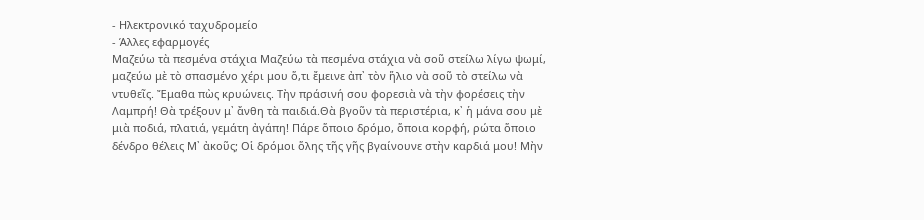- Ηλεκτρονικό ταχυδρομείο
- Άλλες εφαρμογές
Μαζεύω τὰ πεσμένα στάχια Μαζεύω τὰ πεσμένα στάχια νὰ σοῦ στείλω λίγω ψωμί, μαζεύω μὲ τὸ σπασμένο χέρι μου ὅ,τι ἔμεινε ἀπ᾿ τὸν ἥλιο νὰ σοῦ τὸ στείλω νὰ ντυθεῖς. Ἔμαθα πὼς κρυώνεις. Τὴν πράσινή σου φορεσιὰ νὰ τὴν φορέσεις τὴν Λαμπρή! Θὰ τρέξουν μ᾿ ἄνθη τὰ παιδιά.Θὰ βγοῦν τὰ περιστέρια, κ᾿ ἡ μάνα σου μὲ μιὰ ποδιά, πλατιά, γεμάτη ἀγάπη! Πάρε ὅποιο δρόμο, ὅποια κορφή, ρώτα ὅποιο δένδρο θέλεις Μ᾿ ἀκοῦς; Οἱ δρόμοι ὅλης τῆς γῆς βγαίνουνε στὴν καρδιά μου! Μὴν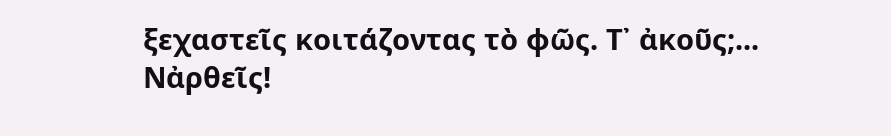ξεχαστεῖς κοιτάζοντας τὸ φῶς. Τ᾿ ἀκοῦς;... Νἀρθεῖς!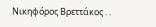Νικηφόρος Βρεττάκος . .